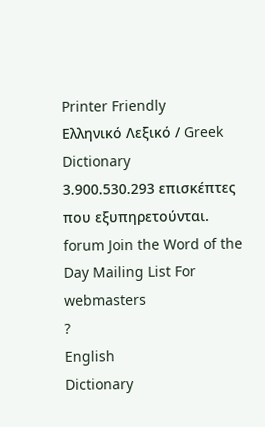Printer Friendly
Ελληνικό Λεξικό / Greek Dictionary
3.900.530.293 επισκέπτες που εξυπηρετούνται.
forum Join the Word of the Day Mailing List For webmasters
?
English
Dictionary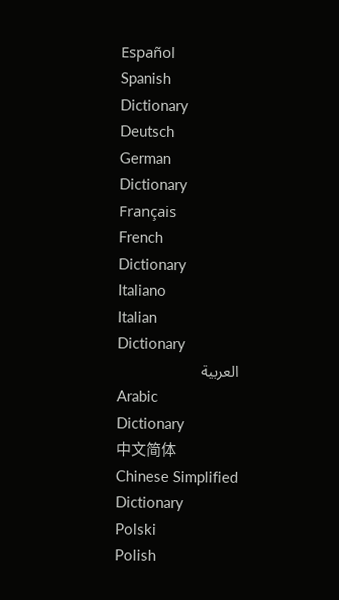Español
Spanish
Dictionary
Deutsch
German
Dictionary
Français
French
Dictionary
Italiano
Italian
Dictionary
العربية
Arabic
Dictionary
中文简体
Chinese Simplified
Dictionary
Polski
Polish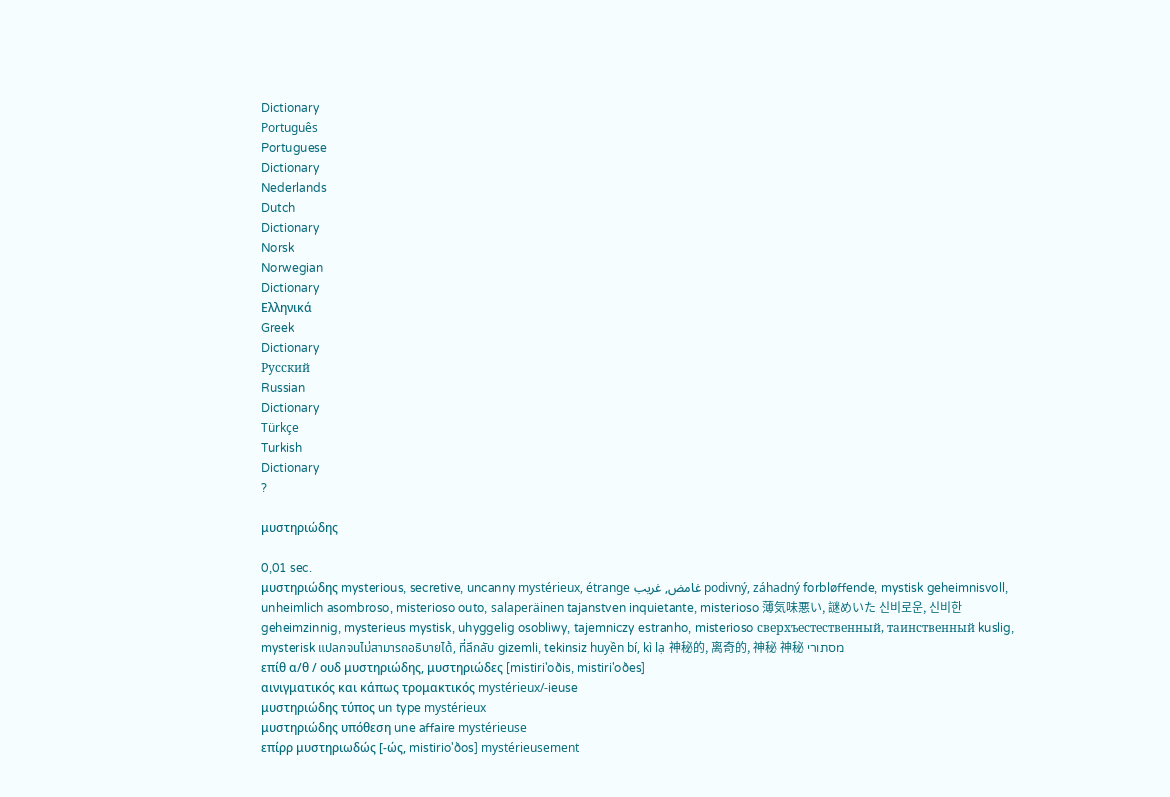Dictionary
Português
Portuguese
Dictionary
Nederlands
Dutch
Dictionary
Norsk
Norwegian
Dictionary
Ελληνικά
Greek
Dictionary
Русский
Russian
Dictionary
Türkçe
Turkish
Dictionary
?

μυστηριώδης

0,01 sec.
μυστηριώδης mysterious, secretive, uncanny mystérieux, étrange غامض, غريب podivný, záhadný forbløffende, mystisk geheimnisvoll, unheimlich asombroso, misterioso outo, salaperäinen tajanstven inquietante, misterioso 薄気味悪い, 謎めいた 신비로운, 신비한 geheimzinnig, mysterieus mystisk, uhyggelig osobliwy, tajemniczy estranho, misterioso сверхъестественный, таинственный kuslig, mysterisk แปลกจนไม่สามารถอธิบายได้, ที่ลึกลับ gizemli, tekinsiz huyền bí, kì lạ 神秘的, 离奇的, 神秘 神秘 מסתורי
επίθ α/θ / ουδ μυστηριώδης, μυστηριώδες [mistiri'oðis, mistiri'oðes]
αινιγματικός και κάπως τρομακτικός mystérieux/-ieuse
μυστηριώδης τύπος un type mystérieux
μυστηριώδης υπόθεση une affaire mystérieuse
επίρρ μυστηριωδώς [-ώς, mistirio'ðos] mystérieusement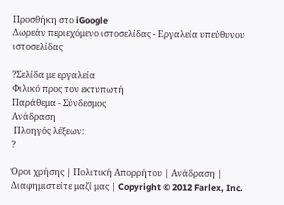Προσθήκη στο iGoogle
Δωρεάν περιεχόμενο ιστοσελίδας - Εργαλεία υπεύθυνου ιστοσελίδας

?Σελίδα με εργαλεία
Φιλικό προς τον εκτυπωτή
Παράθεμα - Σύνδεσμος
Ανάδραση
 Πλοηγός λέξεων:
?

Όροι χρήσης | Πολιτική Απορρήτου | Ανάδραση | Διαφημιστείτε μαζί μας | Copyright © 2012 Farlex, Inc.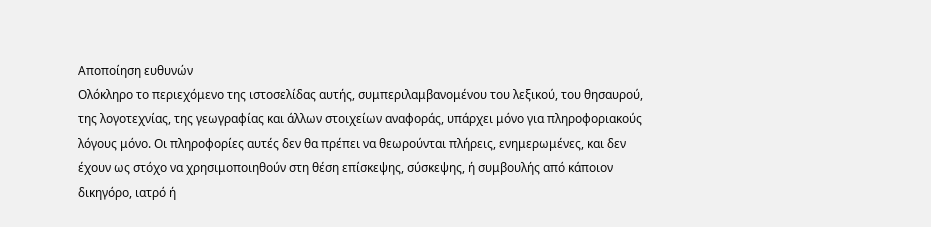Αποποίηση ευθυνών
Ολόκληρο το περιεχόμενο της ιστοσελίδας αυτής, συμπεριλαμβανομένου του λεξικού, του θησαυρού, της λογοτεχνίας, της γεωγραφίας και άλλων στοιχείων αναφοράς, υπάρχει μόνο για πληροφοριακούς λόγους μόνο. Οι πληροφορίες αυτές δεν θα πρέπει να θεωρούνται πλήρεις, ενημερωμένες, και δεν έχουν ως στόχο να χρησιμοποιηθούν στη θέση επίσκεψης, σύσκεψης, ή συμβουλής από κάποιον δικηγόρο, ιατρό ή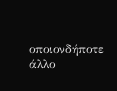οποιονδήποτε άλλο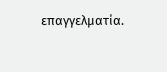επαγγελματία.